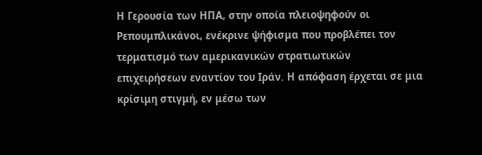Η Γερουσία των ΗΠΑ, στην οποία πλειοψηφούν οι Ρεπουμπλικάνοι, ενέκρινε ψήφισμα που προβλέπει τον τερματισμό των αμερικανικών στρατιωτικών επιχειρήσεων εναντίον του Ιράν. Η απόφαση έρχεται σε μια κρίσιμη στιγμή, εν μέσω των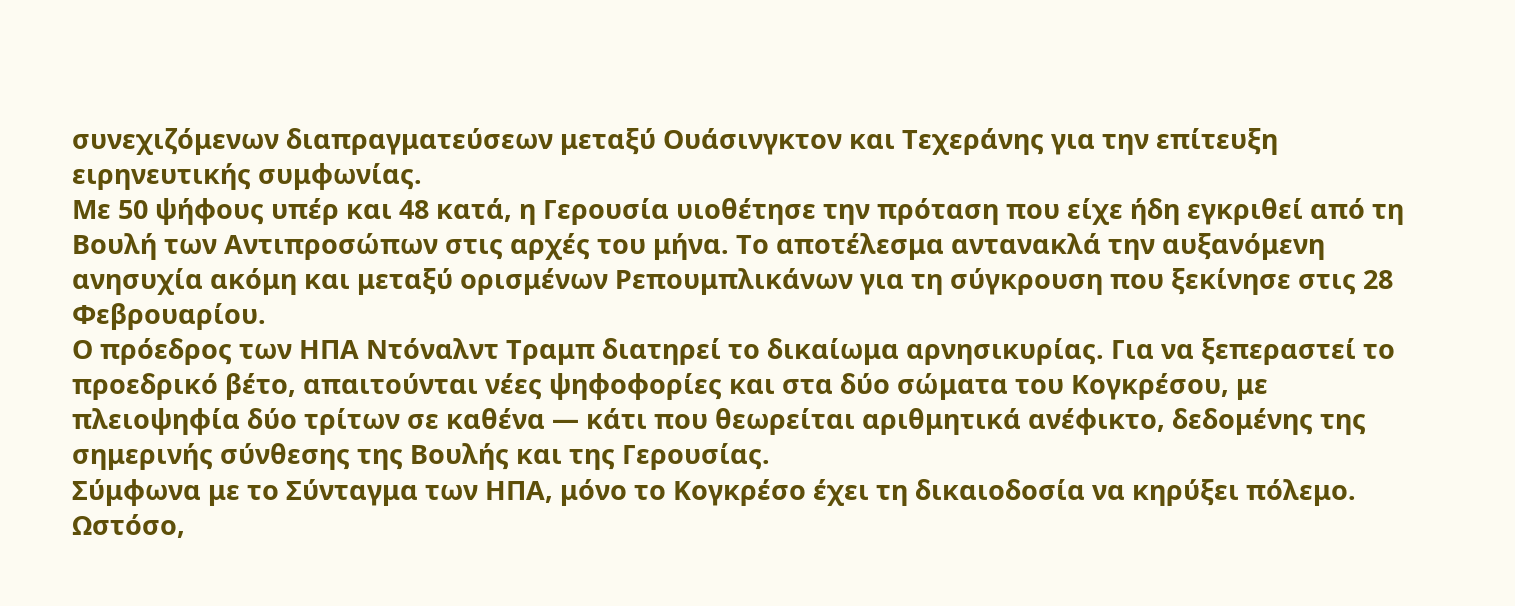συνεχιζόμενων διαπραγματεύσεων μεταξύ Ουάσινγκτον και Τεχεράνης για την επίτευξη ειρηνευτικής συμφωνίας.
Με 50 ψήφους υπέρ και 48 κατά, η Γερουσία υιοθέτησε την πρόταση που είχε ήδη εγκριθεί από τη Βουλή των Αντιπροσώπων στις αρχές του μήνα. Το αποτέλεσμα αντανακλά την αυξανόμενη ανησυχία ακόμη και μεταξύ ορισμένων Ρεπουμπλικάνων για τη σύγκρουση που ξεκίνησε στις 28 Φεβρουαρίου.
Ο πρόεδρος των ΗΠΑ Ντόναλντ Τραμπ διατηρεί το δικαίωμα αρνησικυρίας. Για να ξεπεραστεί το προεδρικό βέτο, απαιτούνται νέες ψηφοφορίες και στα δύο σώματα του Κογκρέσου, με πλειοψηφία δύο τρίτων σε καθένα — κάτι που θεωρείται αριθμητικά ανέφικτο, δεδομένης της σημερινής σύνθεσης της Βουλής και της Γερουσίας.
Σύμφωνα με το Σύνταγμα των ΗΠΑ, μόνο το Κογκρέσο έχει τη δικαιοδοσία να κηρύξει πόλεμο. Ωστόσο,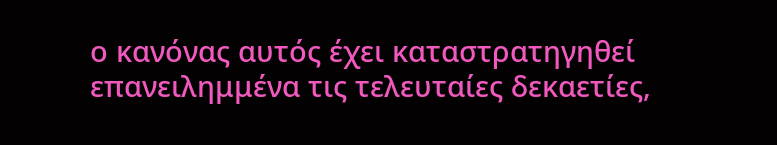ο κανόνας αυτός έχει καταστρατηγηθεί επανειλημμένα τις τελευταίες δεκαετίες,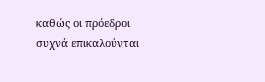καθώς οι πρόεδροι συχνά επικαλούνται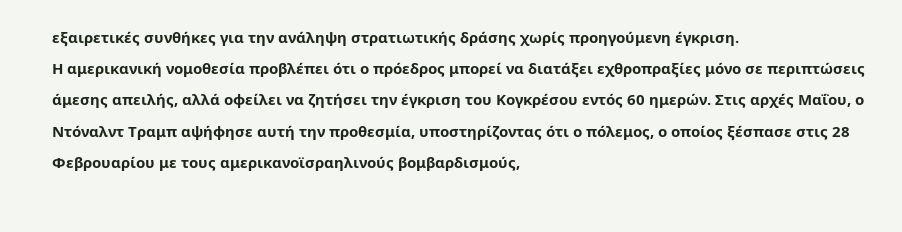εξαιρετικές συνθήκες για την ανάληψη στρατιωτικής δράσης χωρίς προηγούμενη έγκριση.
Η αμερικανική νομοθεσία προβλέπει ότι ο πρόεδρος μπορεί να διατάξει εχθροπραξίες μόνο σε περιπτώσεις άμεσης απειλής, αλλά οφείλει να ζητήσει την έγκριση του Κογκρέσου εντός 60 ημερών. Στις αρχές Μαΐου, ο Ντόναλντ Τραμπ αψήφησε αυτή την προθεσμία, υποστηρίζοντας ότι ο πόλεμος, ο οποίος ξέσπασε στις 28 Φεβρουαρίου με τους αμερικανοϊσραηλινούς βομβαρδισμούς,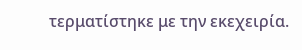τερματίστηκε με την εκεχειρία.